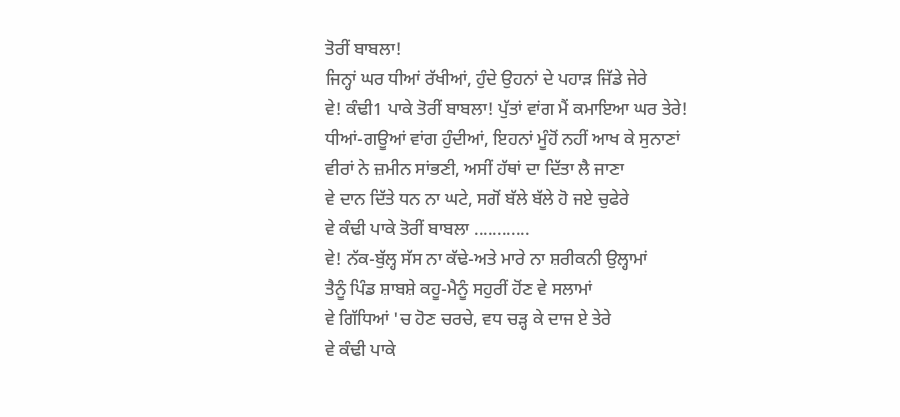ਤੋਰੀਂ ਬਾਬਲਾ!
ਜਿਨ੍ਹਾਂ ਘਰ ਧੀਆਂ ਰੱਖੀਆਂ, ਹੁੰਦੇ ਉਹਨਾਂ ਦੇ ਪਹਾੜ ਜਿੱਡੇ ਜੇਰੇ
ਵੇ! ਕੰਢੀ1 ਪਾਕੇ ਤੋਰੀਂ ਬਾਬਲਾ! ਪੁੱਤਾਂ ਵਾਂਗ ਮੈਂ ਕਮਾਇਆ ਘਰ ਤੇਰੇ!
ਧੀਆਂ-ਗਊਆਂ ਵਾਂਗ ਹੁੰਦੀਆਂ, ਇਹਨਾਂ ਮੂੰਹੋਂ ਨਹੀਂ ਆਖ ਕੇ ਸੁਨਾਣਾਂ
ਵੀਰਾਂ ਨੇ ਜ਼ਮੀਨ ਸਾਂਭਣੀ, ਅਸੀਂ ਹੱਥਾਂ ਦਾ ਦਿੱਤਾ ਲੈ ਜਾਣਾ
ਵੇ ਦਾਨ ਦਿੱਤੇ ਧਨ ਨਾ ਘਟੇ, ਸਗੋਂ ਬੱਲੇ ਬੱਲੇ ਹੋ ਜਏ ਚੁਫੇਰੇ
ਵੇ ਕੰਢੀ ਪਾਕੇ ਤੋਰੀਂ ਬਾਬਲਾ ............
ਵੇ! ਨੱਕ-ਬੁੱਲ੍ਹ ਸੱਸ ਨਾ ਕੱਢੇ-ਅਤੇ ਮਾਰੇ ਨਾ ਸ਼ਰੀਕਨੀ ਉਲ੍ਹਾਮਾਂ
ਤੈਨੂੰ ਪਿੰਡ ਸ਼ਾਬਸ਼ੇ ਕਹੂ-ਮੈਨੂੰ ਸਹੁਰੀਂ ਹੋਂਣ ਵੇ ਸਲਾਮਾਂ
ਵੇ ਗਿੱਧਿਆਂ 'ਚ ਹੋਣ ਚਰਚੇ, ਵਧ ਚੜ੍ਹ ਕੇ ਦਾਜ ਏ ਤੇਰੇ
ਵੇ ਕੰਢੀ ਪਾਕੇ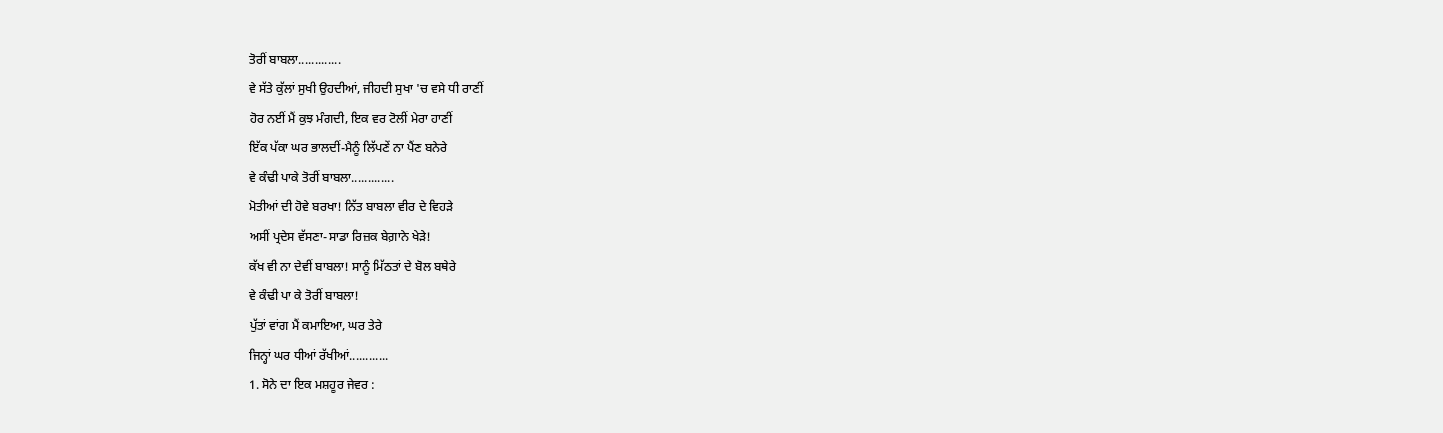ਤੋਰੀਂ ਬਾਬਲਾ.............
ਵੇ ਸੱਤੇ ਕੁੱਲਾਂ ਸੁਖੀ ਉਹਦੀਆਂ, ਜੀਹਦੀ ਸੁਖਾ 'ਚ ਵਸੇ ਧੀ ਰਾਣੀਂ
ਹੋਰ ਨਈਂ ਮੈਂ ਕੁਝ ਮੰਗਦੀ, ਇਕ ਵਰ ਟੋਲੀਂ ਮੇਰਾ ਹਾਣੀਂ
ਇੱਕ ਪੱਕਾ ਘਰ ਭਾਲਦੀਂ-ਮੈਨੂੰ ਲਿੱਪਣੇਂ ਨਾ ਪੈਂਣ ਬਨੇਰੇ
ਵੇ ਕੰਢੀ ਪਾਕੇ ਤੋਰੀਂ ਬਾਬਲਾ.............
ਮੋਤੀਆਂ ਦੀ ਹੋਵੇ ਬਰਖਾ! ਨਿੱਤ ਬਾਬਲਾ ਵੀਰ ਦੇ ਵਿਹੜੇ
ਅਸੀਂ ਪ੍ਰਦੇਸ ਵੱਸਣਾ-ਸਾਡਾ ਰਿਜ਼ਕ ਬੇਗ਼ਾਨੇ ਖੇੜੇ!
ਕੱਖ ਵੀ ਨਾ ਦੇਵੀਂ ਬਾਬਲਾ! ਸਾਨੂੰ ਮਿੱਠਤਾਂ ਦੇ ਬੋਲ ਬਥੇਰੇ
ਵੇ ਕੰਢੀ ਪਾ ਕੇ ਤੋਰੀਂ ਬਾਬਲਾ!
ਪੁੱਤਾਂ ਵਾਂਗ ਮੈਂ ਕਮਾਇਆ, ਘਰ ਤੇਰੇ
ਜਿਨ੍ਹਾਂ ਘਰ ਧੀਆਂ ਰੱਖੀਆਂ............
1. ਸੋਨੇ ਦਾ ਇਕ ਮਸ਼ਹੂਰ ਜੇਵਰ :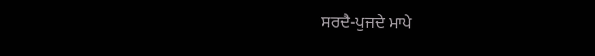ਸਰਦੈ-ਪੁਜਦੇ ਮਾਪੇ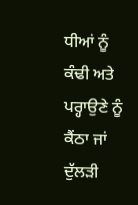ਧੀਆਂ ਨੂੰ ਕੰਢੀ ਅਤੇ ਪਰ੍ਹਾਉਣੇ ਨੂੰ ਕੈਂਠਾ ਜਾਂ ਦੁੱਲੜੀ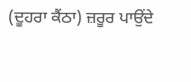(ਦੂਹਰਾ ਕੈਂਠਾ) ਜ਼ਰੂਰ ਪਾਉਂਦੇ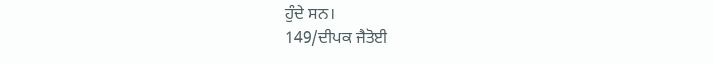ਹੁੰਦੇ ਸਨ।
149/ਦੀਪਕ ਜੈਤੋਈ